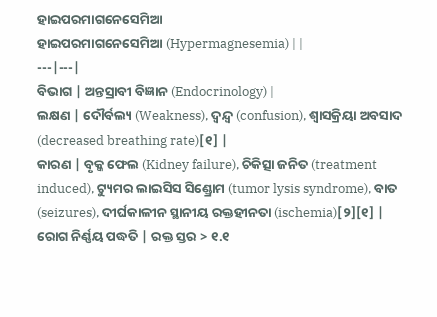ହାଇପରମାଗନେସେମିଆ
ହାଇପରମାଗନେସେମିଆ (Hypermagnesemia) | |
---|---|
ବିଭାଗ | ଅନ୍ତସ୍ରାବୀ ବିଜ୍ଞାନ (Endocrinology) |
ଲକ୍ଷଣ | ଦୌର୍ବଲ୍ୟ (Weakness), ଦ୍ୱନ୍ଦ୍ୱ (confusion), ଶ୍ୱାସକ୍ରିୟା ଅବସାଦ (decreased breathing rate)[୧] |
କାରଣ | ବୃକ୍କ ଫେଲ (Kidney failure), ଚିକିତ୍ସା ଜନିତ (treatment induced), ଟ୍ୟୁମର ଲାଇସିସ ସିଣ୍ଡ୍ରୋମ (tumor lysis syndrome), ବାତ (seizures), ଦୀର୍ଘକାଳୀନ ସ୍ଥାନୀୟ ରକ୍ତହୀନତା (ischemia)[୨][୧] |
ରୋଗ ନିର୍ଣ୍ଣୟ ପଦ୍ଧତି | ରକ୍ତ ସ୍ତର > ୧.୧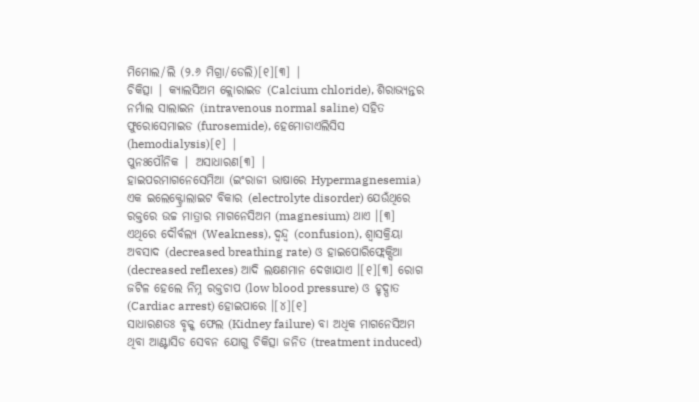ମିମୋଲ/ଲି (୨.୬ ମିଗ୍ରା/ଡେଲି)[୧][୩] |
ଚିକିତ୍ସା | କ୍ୟାଲସିଅମ କ୍ଲୋରାଇଡ (Calcium chloride), ଶିରାଭ୍ୟନ୍ତର ନର୍ମାଲ ସାଲାଇନ (intravenous normal saline) ସହିତ ଫୁରୋସେମାଇଡ (furosemide), ହେମୋଡାଏଲିସିସ (hemodialysis)[୧] |
ପୁନଃପୌନିକ | ଅସାଧାରଣ[୩] |
ହାଇପରମାଗନେସେମିଆ (ଇଂରାଜୀ ଭାଷାରେ Hypermagnesemia) ଏକ ଇଲେକ୍ଟ୍ରୋଲାଇଟ ବିକାର (electrolyte disorder) ଯେଉଁଥିରେ ରକ୍ତରେ ଉଚ୍ଚ ମାତ୍ରାର ମାଗନେସିଅମ (magnesium) ଥାଏ ।[୩] ଏଥିରେ ଦୌର୍ବଲ୍ୟ (Weakness), ଦ୍ୱନ୍ଦ୍ୱ (confusion), ଶ୍ୱାସକ୍ରିୟା ଅବସାଦ (decreased breathing rate) ଓ ହାଇପୋରିଫ୍ଲେକ୍ସିଆ (decreased reflexes) ଆଦି ଲକ୍ଷଣମାନ ଦେଖାଯାଏ ।[୧][୩] ରୋଗ ଜଟିଳ ହେଲେ ନିମ୍ନ ରକ୍ତଚାପ (low blood pressure) ଓ ହୃଦ୍ପାତ (Cardiac arrest) ହୋଇପାରେ ।[୪][୧]
ସାଧାରଣତଃ ବୃକ୍କ ଫେଲ (Kidney failure) ବା ଅଧିକ ମାଗନେସିଅମ ଥିବା ଆଣ୍ଟାସିଡ ସେବନ ଯୋଗୁ ଚିକିତ୍ସା ଜନିତ (treatment induced)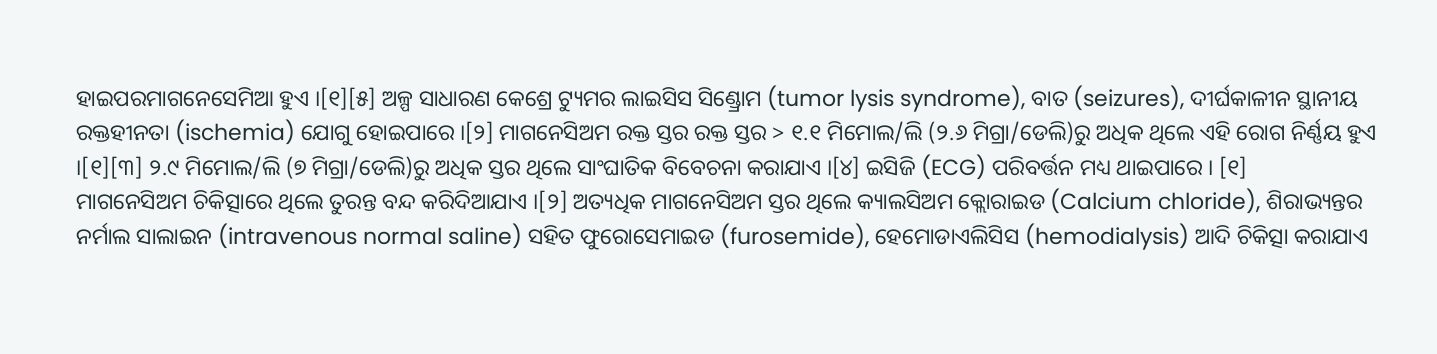ହାଇପରମାଗନେସେମିଆ ହୁଏ ।[୧][୫] ଅଳ୍ପ ସାଧାରଣ କେଶ୍ରେ ଟ୍ୟୁମର ଲାଇସିସ ସିଣ୍ଡ୍ରୋମ (tumor lysis syndrome), ବାତ (seizures), ଦୀର୍ଘକାଳୀନ ସ୍ଥାନୀୟ ରକ୍ତହୀନତା (ischemia) ଯୋଗୁ ହୋଇପାରେ ।[୨] ମାଗନେସିଅମ ରକ୍ତ ସ୍ତର ରକ୍ତ ସ୍ତର > ୧.୧ ମିମୋଲ/ଲି (୨.୬ ମିଗ୍ରା/ଡେଲି)ରୁ ଅଧିକ ଥିଲେ ଏହି ରୋଗ ନିର୍ଣ୍ଣୟ ହୁଏ ।[୧][୩] ୨.୯ ମିମୋଲ/ଲି (୭ ମିଗ୍ରା/ଡେଲି)ରୁ ଅଧିକ ସ୍ତର ଥିଲେ ସାଂଘାତିକ ବିବେଚନା କରାଯାଏ ।[୪] ଇସିଜି (ECG) ପରିବର୍ତ୍ତନ ମଧ୍ୟ ଥାଇପାରେ । [୧]
ମାଗନେସିଅମ ଚିକିତ୍ସାରେ ଥିଲେ ତୁରନ୍ତ ବନ୍ଦ କରିଦିଆଯାଏ ।[୨] ଅତ୍ୟଧିକ ମାଗନେସିଅମ ସ୍ତର ଥିଲେ କ୍ୟାଲସିଅମ କ୍ଲୋରାଇଡ (Calcium chloride), ଶିରାଭ୍ୟନ୍ତର ନର୍ମାଲ ସାଲାଇନ (intravenous normal saline) ସହିତ ଫୁରୋସେମାଇଡ (furosemide), ହେମୋଡାଏଲିସିସ (hemodialysis) ଆଦି ଚିକିତ୍ସା କରାଯାଏ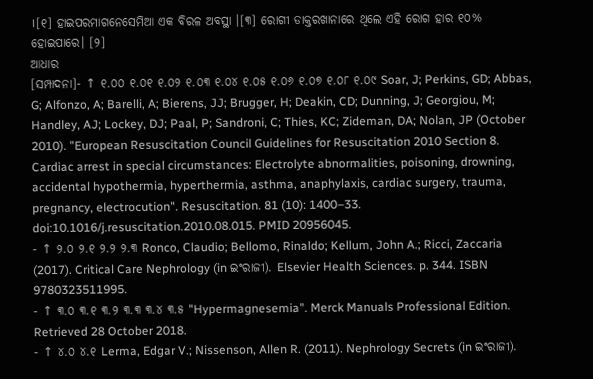।[୧] ହାଇପରମାଗନେସେମିଆ ଏକ ବିରଳ ଅବସ୍ଥା ।[୩] ରୋଗୀ ଡାକ୍ତରଖାନାରେ ଥିଲେ ଏହି ରୋଗ ହାର ୧୦% ହୋଇପାରେ। [୨]
ଆଧାର
[ସମ୍ପାଦନା]- ↑ ୧.୦୦ ୧.୦୧ ୧.୦୨ ୧.୦୩ ୧.୦୪ ୧.୦୫ ୧.୦୬ ୧.୦୭ ୧.୦୮ ୧.୦୯ Soar, J; Perkins, GD; Abbas, G; Alfonzo, A; Barelli, A; Bierens, JJ; Brugger, H; Deakin, CD; Dunning, J; Georgiou, M; Handley, AJ; Lockey, DJ; Paal, P; Sandroni, C; Thies, KC; Zideman, DA; Nolan, JP (October 2010). "European Resuscitation Council Guidelines for Resuscitation 2010 Section 8. Cardiac arrest in special circumstances: Electrolyte abnormalities, poisoning, drowning, accidental hypothermia, hyperthermia, asthma, anaphylaxis, cardiac surgery, trauma, pregnancy, electrocution". Resuscitation. 81 (10): 1400–33. doi:10.1016/j.resuscitation.2010.08.015. PMID 20956045.
- ↑ ୨.୦ ୨.୧ ୨.୨ ୨.୩ Ronco, Claudio; Bellomo, Rinaldo; Kellum, John A.; Ricci, Zaccaria (2017). Critical Care Nephrology (in ଇଂରାଜୀ). Elsevier Health Sciences. p. 344. ISBN 9780323511995.
- ↑ ୩.୦ ୩.୧ ୩.୨ ୩.୩ ୩.୪ ୩.୫ "Hypermagnesemia". Merck Manuals Professional Edition. Retrieved 28 October 2018.
- ↑ ୪.୦ ୪.୧ Lerma, Edgar V.; Nissenson, Allen R. (2011). Nephrology Secrets (in ଇଂରାଜୀ).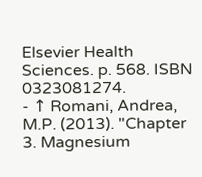Elsevier Health Sciences. p. 568. ISBN 0323081274.
- ↑ Romani, Andrea, M.P. (2013). "Chapter 3. Magnesium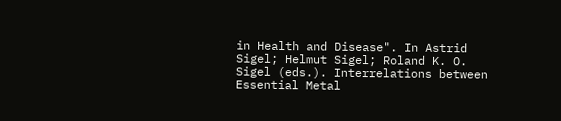in Health and Disease". In Astrid Sigel; Helmut Sigel; Roland K. O. Sigel (eds.). Interrelations between Essential Metal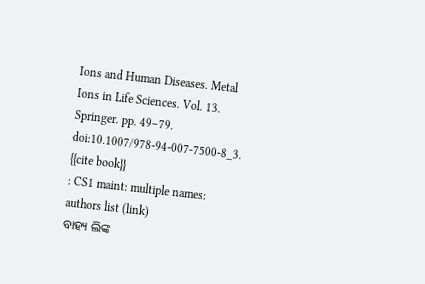Ions and Human Diseases. Metal Ions in Life Sciences. Vol. 13. Springer. pp. 49–79. doi:10.1007/978-94-007-7500-8_3.
{{cite book}}
: CS1 maint: multiple names: authors list (link)
ବାହ୍ୟ ଲିଙ୍କ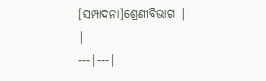[ସମ୍ପାଦନା]ଶ୍ରେଣୀବିଭାଗ | |
---|---|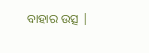ବାହାର ଉତ୍ସ |